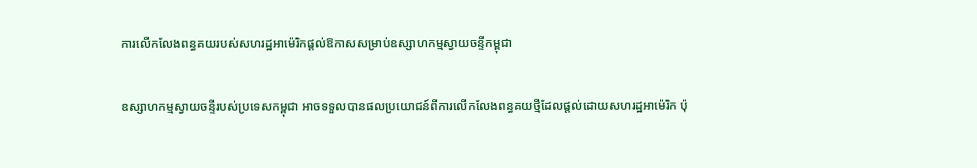ការលើកលែងពន្ធគយរបស់សហរដ្ឋអាម៉េរិកផ្តល់ឱកាសសម្រាប់ឧស្សាហកម្មស្វាយចន្ទីកម្ពុជា

ឧស្សាហកម្មស្វាយចន្ទីរបស់ប្រទេសកម្ពុជា អាចទទួលបានផលប្រយោជន៍ពីការលើកលែងពន្ធគយថ្មីដែលផ្តល់ដោយសហរដ្ឋអាម៉េរិក ប៉ុ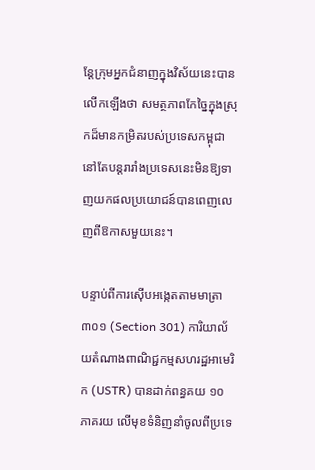ន្តែក្រុមអ្នកជំនាញក្នុងវិស័យនេះបានលើកឡើងថា សមត្ថភាពកែច្នៃក្នុងស្រុកដ៏មានកម្រិតរបស់ប្រទេសកម្ពុជា នៅតែបន្តរារាំងប្រទេសនេះមិនឱ្យទាញយកផលប្រយោជន៍បានពេញលេញពីឱកាសមួយនេះ។

បន្ទាប់ពីការស៊ើបអង្កេតតាមមាត្រា ៣០១ (Section 301) ការិយាល័យតំណាងពាណិជ្ជកម្មសហរដ្ឋអាមេរិក (USTR) បានដាក់ពន្ធគយ ១០ ភាគរយ លើមុខទំនិញនាំចូលពីប្រទេ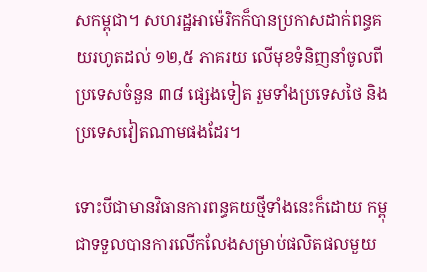សកម្ពុជា។ សហរដ្ឋអាម៉េរិកក៏បានប្រកាសដាក់ពន្ធគយរហូតដល់ ១២,៥ ភាគរយ លើមុខទំនិញនាំចូលពីប្រទេសចំនួន ៣៨ ផ្សេងទៀត រួមទាំងប្រទេសថៃ និងប្រទេសវៀតណាមផងដែរ។

ទោះបីជាមានវិធានការពន្ធគយថ្មីទាំងនេះក៏ដោយ កម្ពុជាទទួលបានការលើកលែងសម្រាប់ផលិតផលមួយ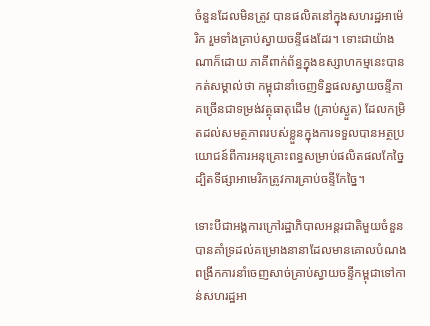ចំនួនដែលមិនត្រូវ បានផលិតនៅក្នុងសហរដ្ឋអាម៉េរិក រួមទាំងគ្រាប់ស្វាយចន្ទីផងដែរ។ ទោះជាយ៉ាងណាក៏ដោយ ភាគីពាក់ព័ន្ធក្នុងឧស្សាហកម្មនេះបានកត់សម្គាល់ថា កម្ពុជានាំចេញទិន្នផលស្វាយចន្ទីភាគច្រើនជាទម្រង់វត្ថុធាតុដើម (គ្រាប់ស្ងួត) ដែលកម្រិតដល់សមត្ថភាពរបស់ខ្លួនក្នុងការទទួលបានអត្ថប្រយោជន៍ពីការអនុគ្រោះពន្ធសម្រាប់ផលិតផលកែច្នៃ ដ្បិតទីផ្សាអាមេរិកត្រូវការគ្រាប់ចន្ទីកែច្នៃ។

ទោះបីជាអង្គការក្រៅរដ្ឋាភិបាលអន្តរជាតិមួយចំនួនបានគាំទ្រដល់គម្រោងនានាដែលមានគោលបំណងពង្រីកការនាំចេញសាច់គ្រាប់ស្វាយចន្ទីកម្ពុជាទៅកាន់សហរដ្ឋអា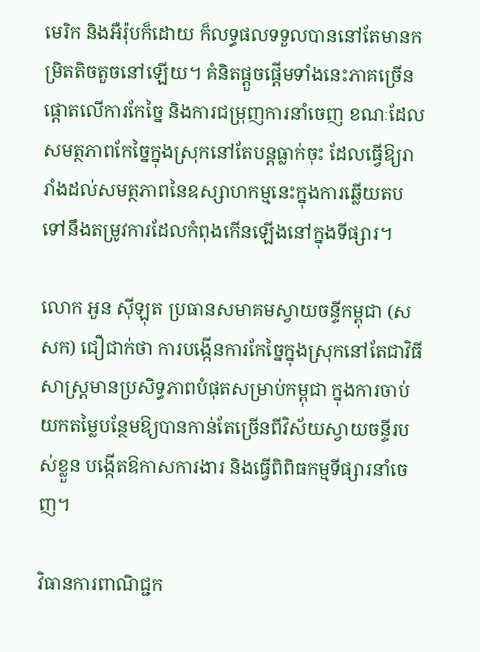មេរិក និងអឺរ៉ុបក៏ដោយ ក៏លទ្ធផលទទួលបាននៅតែមានកម្រិតតិចតួចនៅឡើយ។ គំនិតផ្តួចផ្តើមទាំងនេះភាគច្រើនផ្តោតលើការកែច្នៃ និងការជម្រុញការនាំចេញ ខណៈដែលសមត្ថភាពកែច្នៃក្នុងស្រុកនៅតែបន្តធ្លាក់ចុះ ដែលធ្វើឱ្យរារាំងដល់សមត្ថភាពនៃឧស្សាហកម្មនេះក្នុងការឆ្លើយតបទៅនឹងតម្រូវការដែលកំពុងកើនឡើងនៅក្នុងទីផ្សារ។

លោក អួន ស៊ីឡុត ប្រធានសមាគមស្វាយចន្ទីកម្ពុជា (សសក) ជឿជាក់ថា ការបង្កើនការកែច្នៃក្នុងស្រុកនៅតែជាវិធីសាស្ត្រមានប្រសិទ្ធភាពបំផុតសម្រាប់កម្ពុជា ក្នុងការចាប់យកតម្លៃបន្ថែមឱ្យបានកាន់តែច្រើនពីវិស័យស្វាយចន្ទីរបស់ខ្លួន បង្កើតឱកាសការងារ និងធ្វើពិពិធកម្មទីផ្សារនាំចេញ។

វិធានការពាណិជ្ជក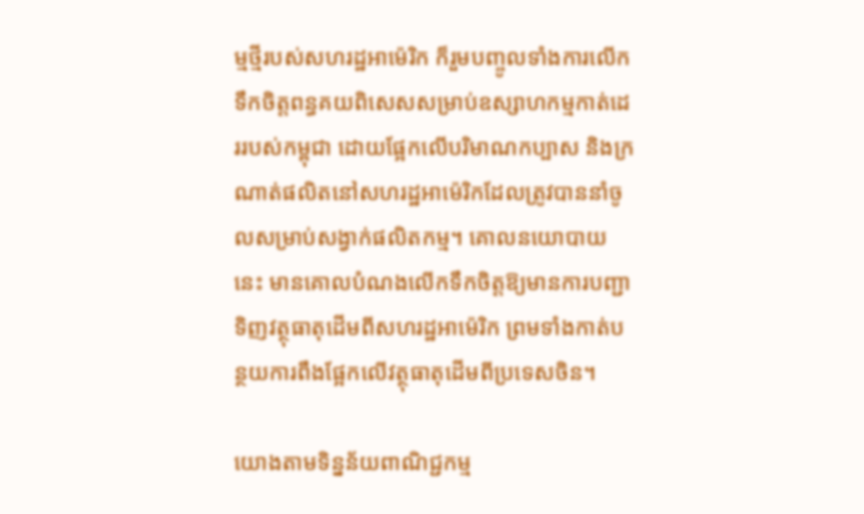ម្មថ្មីរបស់សហរដ្ឋអាម៉េរិក ក៏រួមបញ្ចូលទាំងការលើកទឹកចិត្តពន្ធគយពិសេសសម្រាប់ឧស្សាហកម្មកាត់ដេររបស់កម្ពុជា ដោយផ្អែកលើបរិមាណកប្បាស និងក្រណាត់ផលិតនៅសហរដ្ឋអាម៉េរិកដែលត្រូវបាននាំចូលសម្រាប់សង្វាក់ផលិតកម្ម។ គោលនយោបាយនេះ មានគោលបំណងលើកទឹកចិត្តឱ្យមានការបញ្ជាទិញវត្ថុធាតុដើមពីសហរដ្ឋអាម៉េរិក ព្រមទាំងកាត់បន្ថយការពឹងផ្អែកលើវត្ថុធាតុដើមពីប្រទេសចិន។

យោងតាមទិន្នន័យពាណិជ្ជកម្ម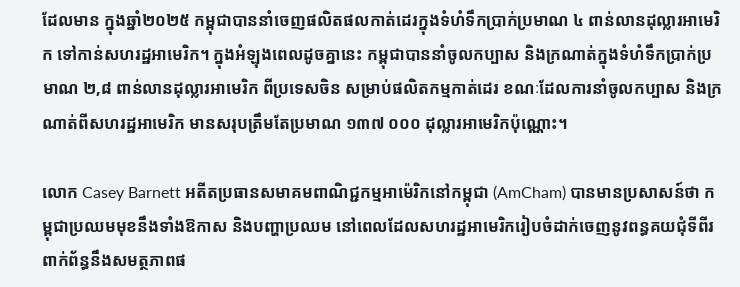ដែលមាន ក្នុងឆ្នាំ២០២៥ កម្ពុជាបាននាំចេញផលិតផលកាត់ដេរក្នុងទំហំទឹកប្រាក់ប្រមាណ ៤ ពាន់លានដុល្លារអាមេរិក ទៅកាន់សហរដ្ឋអាមេរិក។ ក្នុងអំឡុងពេលដូចគ្នានេះ កម្ពុជាបាននាំចូលកប្បាស និងក្រណាត់ក្នុងទំហំទឹកប្រាក់ប្រមាណ ២,៨ ពាន់លានដុល្លារអាមេរិក ពីប្រទេសចិន សម្រាប់ផលិតកម្មកាត់ដេរ ខណៈដែលការនាំចូលកប្បាស និងក្រណាត់ពីសហរដ្ឋអាមេរិក មានសរុបត្រឹមតែប្រមាណ ១៣៧ ០០០ ដុល្លារអាមេរិកប៉ុណ្ណោះ។

លោក Casey Barnett អតីតប្រធានសមាគមពាណិជ្ជកម្មអាម៉េរិកនៅកម្ពុជា (AmCham) បានមានប្រសាសន៍ថា កម្ពុជាប្រឈមមុខនឹងទាំងឱកាស និងបញ្ហាប្រឈម នៅពេលដែលសហរដ្ឋអាមេរិករៀបចំដាក់ចេញនូវពន្ធគយជុំទីពីរ ពាក់ព័ន្ធនឹងសមត្ថភាពផ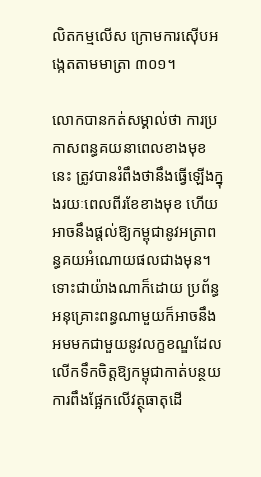លិតកម្មលើស ក្រោមការស៊ើបអង្កេតតាមមាត្រា ៣០១។

លោកបានកត់សម្គាល់ថា ការប្រកាសពន្ធគយនាពេលខាងមុខនេះ ត្រូវបានរំពឹងថានឹងធ្វើឡើងក្នុងរយៈពេលពីរខែខាងមុខ ហើយអាចនឹងផ្តល់ឱ្យកម្ពុជានូវអត្រាពន្ធគយអំណោយផលជាងមុន។ ទោះជាយ៉ាងណាក៏ដោយ ប្រព័ន្ធអនុគ្រោះពន្ធណាមួយក៏អាចនឹងអមមកជាមួយនូវលក្ខខណ្ឌដែលលើកទឹកចិត្តឱ្យកម្ពុជាកាត់បន្ថយការពឹងផ្អែកលើវត្ថុធាតុដើ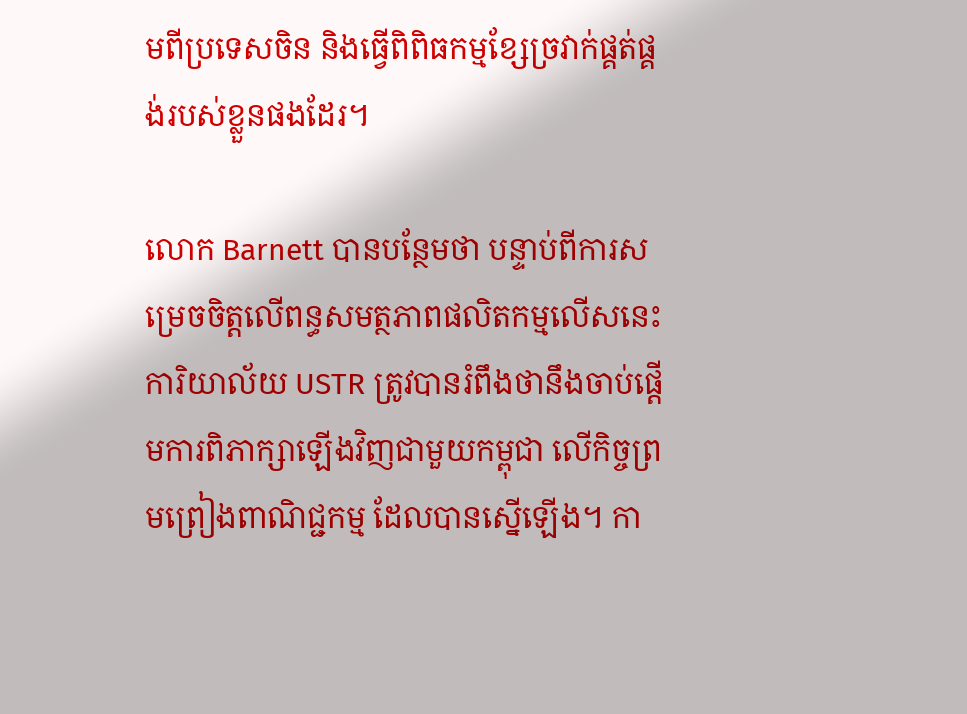មពីប្រទេសចិន និងធ្វើពិពិធកម្មខ្សែច្រវាក់ផ្គត់ផ្គង់របស់ខ្លួនផងដែរ។

លោក Barnett បានបន្ថែមថា បន្ទាប់ពីការសម្រេចចិត្តលើពន្ធសមត្ថភាពផលិតកម្មលើសនេះ ការិយាល័យ USTR ត្រូវបានរំពឹងថានឹងចាប់ផ្តើមការពិភាក្សាឡើងវិញជាមួយកម្ពុជា លើកិច្ចព្រមព្រៀងពាណិជ្ជកម្ម ដែលបានស្នើឡើង។ កា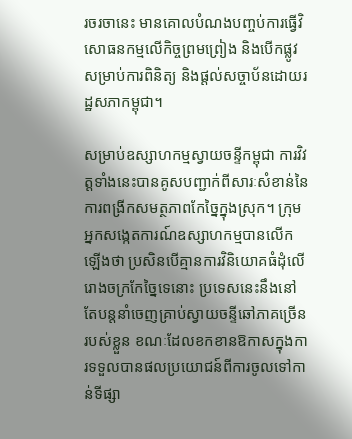រចរចានេះ មានគោលបំណងបញ្ចប់ការធ្វើវិសោធនកម្មលើកិច្ចព្រមព្រៀង និងបើកផ្លូវសម្រាប់ការពិនិត្យ និងផ្តល់សច្ចាប័នដោយរដ្ឋសភាកម្ពុជា។

សម្រាប់ឧស្សាហកម្មស្វាយចន្ទីកម្ពុជា ការវិវត្តទាំងនេះបានគូសបញ្ជាក់ពីសារៈសំខាន់នៃការពង្រីកសមត្ថភាពកែច្នៃក្នុងស្រុក។ ក្រុមអ្នកសង្កេតការណ៍ឧស្សាហកម្មបានលើកឡើងថា ប្រសិនបើគ្មានការវិនិយោគធំដុំលើរោងចក្រកែច្នៃទេនោះ ប្រទេសនេះនឹងនៅតែបន្តនាំចេញគ្រាប់ស្វាយចន្ទីឆៅភាគច្រើនរបស់ខ្លួន ខណៈដែលខកខានឱកាសក្នុងការទទួលបានផលប្រយោជន៍ពីការចូលទៅកាន់ទីផ្សា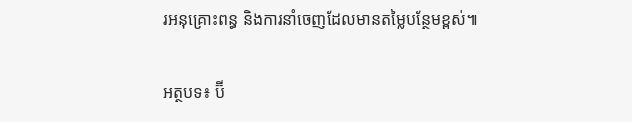រអនុគ្រោះពន្ធ និងការនាំចេញដែលមានតម្លៃបន្ថែមខ្ពស់៕

អត្ថបទ៖ ប៊ី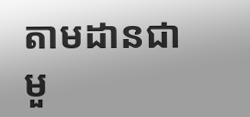តាមដានជាមួ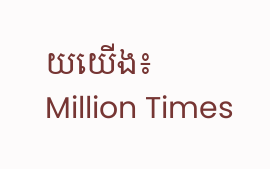យយើង៖ Million Times